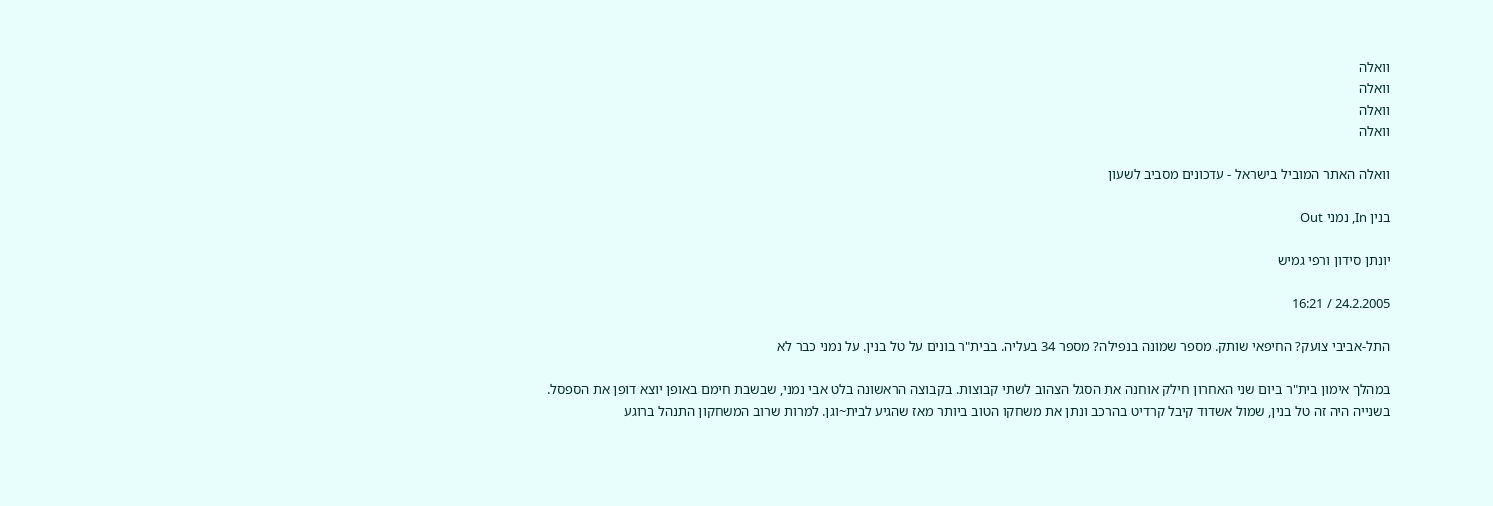וואלה
וואלה
וואלה
וואלה

וואלה האתר המוביל בישראל - עדכונים מסביב לשעון

בנין In, נמני Out

יונתן סידון ורפי גמיש

24.2.2005 / 16:21

התל-אביבי צועק? החיפאי שותק. מספר שמונה בנפילה? מספר 34 בעליה. בבית"ר בונים על טל בנין. על נמני כבר לא

במהלך אימון בית"ר ביום שני האחרון חילק אוחנה את הסגל הצהוב לשתי קבוצות. בקבוצה הראשונה בלט אבי נמני, שבשבת חימם באופן יוצא דופן את הספסל. בשנייה היה זה טל בנין, שמול אשדוד קיבל קרדיט בהרכב ונתן את משחקו הטוב ביותר מאז שהגיע לבית~וגן. למרות שרוב המשחקון התנהל ברוגע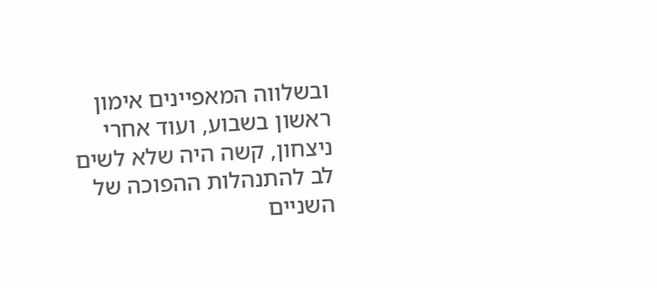ובשלווה המאפיינים אימון ראשון בשבוע, ועוד אחרי ניצחון, קשה היה שלא לשים לב להתנהלות ההפוכה של השניים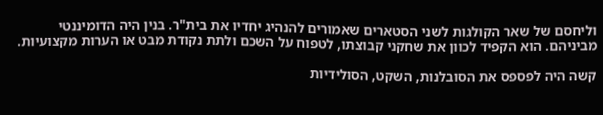וליחסם של שאר הקולגות לשני הסטארים שאמורים להנהיג יחדיו את בית"ר. בנין היה הדומיננטי מביניהם. הוא הקפיד לכוון את שחקני קבוצתו, לטפוח על השכם ולתת נקודת מבט או הערות מקצועיות.

קשה היה לפספס את הסובלנות, השקט, הסולידיות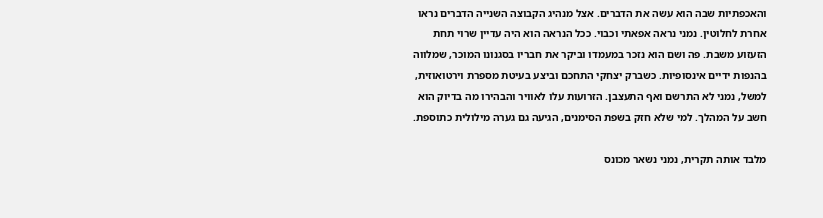והאכפתיות שבה הוא עשה את הדברים. אצל מנהיג הקבוצה השנייה הדברים נראו אחרת לחלוטין. נמני נראה אפאתי וכבוי. ככל הנראה הוא היה עדיין שרוי תחת הזעזוע משבת. פה ושם הוא נזכר במעמדו וביקר את חבריו בסגנונו המוכר, שמלווה בהנפות ידיים אינסופיות. כשברק יצחקי התחכם וביצע בעיטת מספרת וירטואוזית, למשל, נמני לא התרשם ואף התעצבן. הזרועות עלו לאוויר והבהירו מה בדיוק הוא חשב על המהלך. למי שלא חזק בשפת הסימנים, הגיעה גם גערה מילולית כתוספת.

מלבד אותה תקרית, נמני נשאר מכונס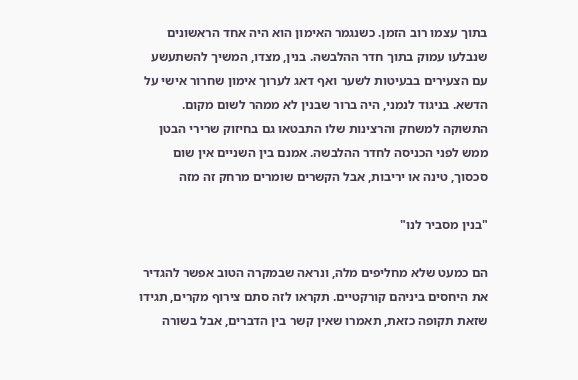בתוך עצמו רוב הזמן. כשנגמר האימון הוא היה אחד הראשונים שנבלעו עמוק בתוך חדר ההלבשה. בנין, מצדו, המשיך להשתעשע עם הצעירים בבעיטות לשער ואף דאג לערוך אימון שחרור אישי על הדשא. בניגוד לנמני, היה ברור שבנין לא ממהר לשום מקום. התשוקה למשחק והרצינות שלו התבטאו גם בחיזוק שרירי הבטן ממש לפני הכניסה לחדר ההלבשה. אמנם בין השניים אין שום סכסוך, טינה או יריבות, אבל הקשרים שומרים מרחק זה מזה

"בנין מסביר לנו"

הם כמעט שלא מחליפים מלה, ונראה שבמקרה הטוב אפשר להגדיר את היחסים ביניהם קורקטיים. תקראו לזה סתם צירוף מקרים, תגידו שזאת תקופה כזאת, תאמרו שאין קשר בין הדברים, אבל בשורה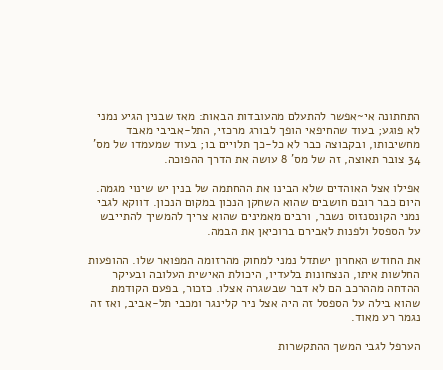התחתונה אי~אפשר להתעלם מהעובדות הבאות: מאז שבנין הגיע נמני לא פוגע; בעוד שהחיפאי הופך לבורג מרכזי, התל-אביבי מאבד מחשיבותו, ובקבוצה כבר לא כל-כך תלויים בו; בעוד שמעמדו של מס' 34 צובר תאוצה, זה של מס' 8 עושה את הדרך ההפוכה.

אפילו אצל האוהדים שלא הבינו את ההחתמה של בנין יש שינוי מגמה. היום כבר רובם חושבים שהוא השחקן הנכון במקום הנכון. דווקא לגבי נמני הקונסנזוס נשבר, ורבים מאמינים שהוא צריך להמשיך להתייבש על הספסל ולפנות לאבירם ברוכיאן את הבמה.

את החודש האחרון ישתדל נמני למחוק מהרזומה המפואר שלו. ההופעות החלשות איתו, הנצחונות בלעדיו, היכולת האישית העלובה ובעיקר ההדחה מההרכב הם לא דבר שבשגרה אצלו. כזכור, בפעם הקודמת שהוא בילה על הספסל זה היה אצל ניר קלינגר ומכבי תל-אביב, ואז זה נגמר רע מאוד.

הערפל לגבי המשך ההתקשרות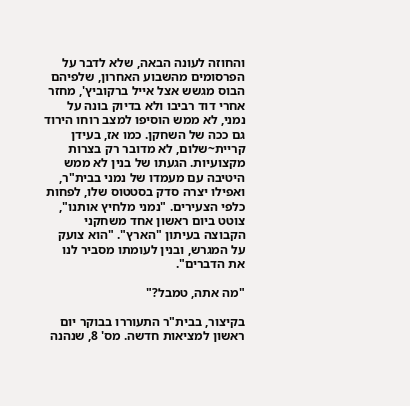והחוזה לעונה הבאה, שלא לדבר על הפרסומים מהשבוע האחרון, שלפיהם הבוס מגשש אצל אייל ברקוביץ', מחזר אחרי דוד רביבו ולא בדיוק בונה על נמני, לא ממש הוסיפו למצב רוחו הירוד גם ככה של השחקן. כמו אז, בעידן קריית~שלום, לא מדובר רק בצרות מקצועיות. הגעתו של בנין לא ממש היטיבה עם מעמדו של נמני בבית"ר, ואפילו יצרה סדק בסטטוס שלו, לפחות כלפי הצעירים. "נמני מלחיץ אותנו", צוטט ביום ראשון אחד משחקני הקבוצה בעיתון "הארץ". "הוא צועק על המגרש, ובנין לעומתו מסביר לנו את הדברים".

"מה אתה, טמבל?"

בקיצור, בבית"ר התעוררו בבוקר יום ראשון למציאות חדשה. מס' 8, שנהנה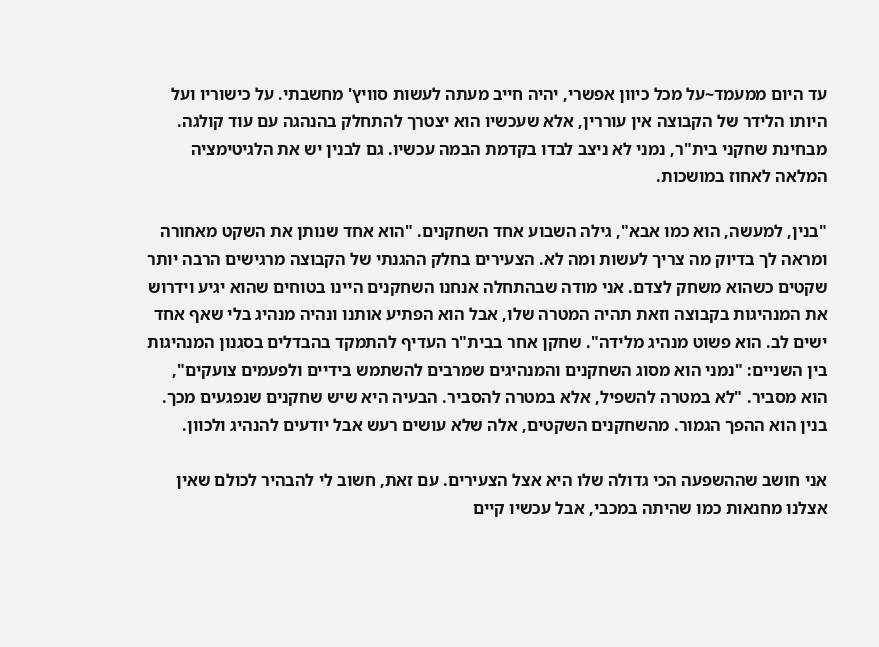עד היום ממעמד~על מכל כיוון אפשרי, יהיה חייב מעתה לעשות סוויץ' מחשבתי. על כישוריו ועל היותו הלידר של הקבוצה אין עוררין, אלא שעכשיו הוא יצטרך להתחלק בהנהגה עם עוד קולגה. מבחינת שחקני בית"ר, נמני לא ניצב לבדו בקדמת הבמה עכשיו. גם לבנין יש את הלגיטימציה המלאה לאחוז במושכות.

"בנין, למעשה, הוא כמו אבא", גילה השבוע אחד השחקנים. "הוא אחד שנותן את השקט מאחורה ומראה לך בדיוק מה צריך לעשות ומה לא. הצעירים בחלק ההגנתי של הקבוצה מרגישים הרבה יותר שקטים כשהוא משחק לצדם. אני מודה שבהתחלה אנחנו השחקנים היינו בטוחים שהוא יגיע וידרוש את המנהיגות בקבוצה וזאת תהיה המטרה שלו, אבל הוא הפתיע אותנו ונהיה מנהיג בלי שאף אחד ישים לב. הוא פשוט מנהיג מלידה". שחקן אחר בבית"ר העדיף להתמקד בהבדלים בסגנון המנהיגות בין השניים: "נמני הוא מסוג השחקנים והמנהיגים שמרבים להשתמש בידיים ולפעמים צועקים", הוא מסביר. "לא במטרה להשפיל, אלא במטרה להסביר. הבעיה היא שיש שחקנים שנפגעים מכך. בנין הוא ההפך הגמור. מהשחקנים השקטים, אלה שלא עושים רעש אבל יודעים להנהיג ולכוון.

אני חושב שההשפעה הכי גדולה שלו היא אצל הצעירים. עם זאת, חשוב לי להבהיר לכולם שאין אצלנו מחנאות כמו שהיתה במכבי, אבל עכשיו קיים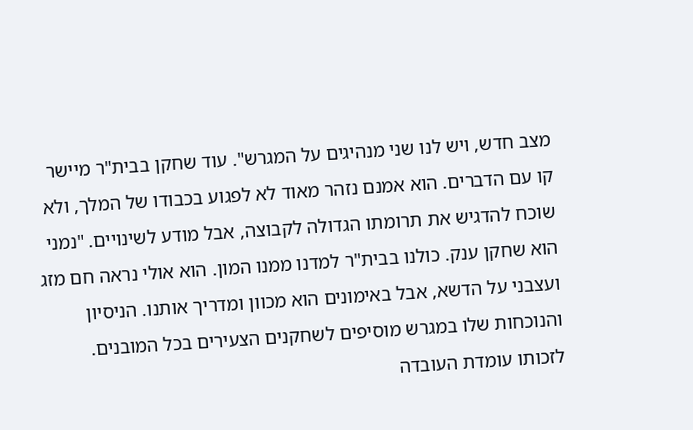מצב חדש, ויש לנו שני מנהיגים על המגרש". עוד שחקן בבית"ר מיישר קו עם הדברים. הוא אמנם נזהר מאוד לא לפגוע בכבודו של המלך, ולא שוכח להדגיש את תרומתו הגדולה לקבוצה, אבל מודע לשינויים. "נמני הוא שחקן ענק. כולנו בבית"ר למדנו ממנו המון. הוא אולי נראה חם מזג ועצבני על הדשא, אבל באימונים הוא מכוון ומדריך אותנו. הניסיון והנוכחות שלו במגרש מוסיפים לשחקנים הצעירים בכל המובנים. לזכותו עומדת העובדה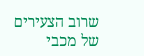שרוב הצעירים של מכבי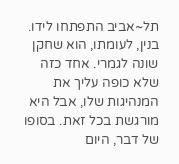תל~אביב התפתחו לידו. בנין, לעומתו, הוא שחקן שונה לגמרי. אחד כזה שלא כופה עליך את המנהיגות שלו, אבל היא מורגשת בכל זאת. בסופו של דבר, היום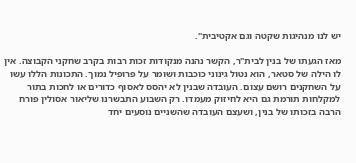יש לנו מנהיגות שקטה וגם אקטיבית".

מאז הגעתו של בנין לבית"ר, הקשר נהנה מנקודות זכות רבות בקרב שחקני הקבוצה. אין לו הילה של סטאר, הוא נטול גינוני כוכבות ושומר על פרופיל נמוך. התכונות הללו עשו על השחקנים רושם עצום. העובדה שבנין לא יהסס לאסוף כדורים או לחכות בתור למקלחות תורמת גם היא לחיזוק מעמדו. רק השבוע התבשרנו שליאור אסולין פורח הרבה בזכותו של בנין, ושעצם העובדה שהשניים נוסעים יחד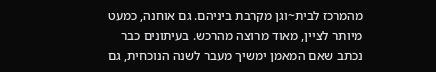מהמרכז לבית~וגן מקרבת ביניהם. גם אוחנה, כמעט מיותר לציין, מאוד מרוצה מהרכש. בעיתונים כבר נכתב שאם המאמן ימשיך מעבר לשנה הנוכחית, גם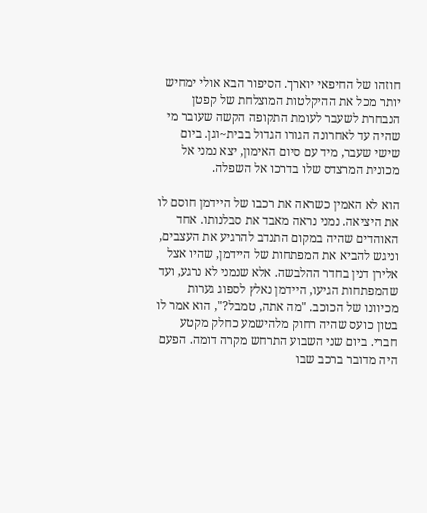חוזהו של החיפאי יוארך. הסיפור הבא אולי ימחיש יותר מכל את ההיקלטות המוצלחת של קפטן הנבחרת לשעבר לעומת התקופה הקשה שעובר מי שהיה עד לאחרונה הגורו הגדול בבית~וגן. ביום שישי שעבר, מיד עם סיום האימון, יצא נמני אל מכונית המרצדס שלו בדרכו אל השפלה.

הוא לא האמין כשראה את רכבו של היידמן חוסם לו את היציאה. נמני נראה מאבד את סבלנותו. אחד האוהדים שהיה במקום התנדב להרגיע את העצבים, וניגש להביא את המפתחות של היידמן, שהיו אצל אלירן דנין בחדר ההלבשה. אלא שנמני לא נרגע, ועד שהמפתחות הגיעו, היידמן נאלץ לספוג גערות מכיוונו של הכוכב. "מה אתה, טמבל?", הוא אמר לו בטון כועס שהיה רחוק מלהישמע כחלק מקטע חברי. ביום שני השבוע התרחש מקרה דומה. הפעם היה מדובר ברכב שבו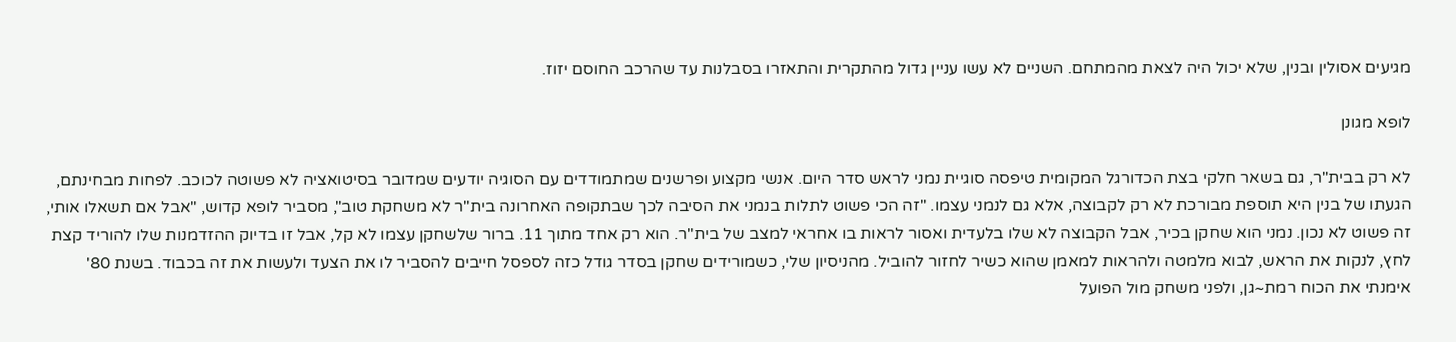מגיעים אסולין ובנין, שלא יכול היה לצאת מהמתחם. השניים לא עשו עניין גדול מהתקרית והתאזרו בסבלנות עד שהרכב החוסם יזוז.

לופא מגונן

לא רק בבית"ר, גם בשאר חלקי בצת הכדורגל המקומית טיפסה סוגיית נמני לראש סדר היום. אנשי מקצוע ופרשנים שמתמודדים עם הסוגיה יודעים שמדובר בסיטואציה לא פשוטה לכוכב. לפחות מבחינתם, הגעתו של בנין היא תוספת מבורכת לא רק לקבוצה, אלא גם לנמני עצמו. "זה הכי פשוט לתלות בנמני את הסיבה לכך שבתקופה האחרונה בית"ר לא משחקת טוב", מסביר לופא קדוש, "אבל אם תשאלו אותי, זה פשוט לא נכון. נמני הוא שחקן בכיר, אבל הקבוצה לא שלו בלעדית ואסור לראות בו אחראי למצב של בית"ר. הוא רק אחד מתוך 11. ברור שלשחקן עצמו לא קל, אבל זו בדיוק ההזדמנות שלו להוריד קצת לחץ, לנקות את הראש, לבוא מלמטה ולהראות למאמן שהוא כשיר לחזור להוביל. מהניסיון שלי, כשמורידים שחקן בסדר גודל כזה לספסל חייבים להסביר לו את הצעד ולעשות את זה בכבוד. בשנת 80' אימנתי את הכוח רמת~גן, ולפני משחק מול הפועל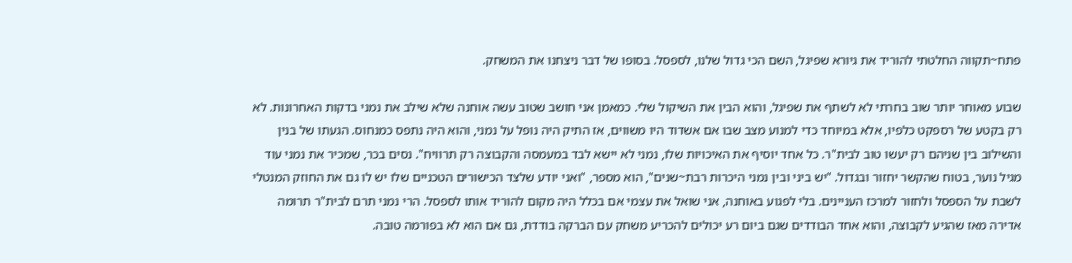פתח~תקווה החלטתי להוריד את גיורא שפיגל, השם הכי גדול שלנו, לספסל. בסופו של דבר ניצחנו את המשחק.

שבוע מאוחר יותר שוב בחרתי לא לשתף את שפיגל, והוא הבין את השיקול שלי. כמאמן אני חושב שטוב עשה אוחנה שלא שילב את נמני בדקות האחרונות. לא רק בקטע של רספקט כלפיו, אלא במיוחד כדי למנוע מצב שבו אם אשדוד היו משווים, אז התיק היה נופל על נמני, והוא היה נתפס כמנחוס. הגעתו של בנין והשילוב בין שניהם רק יעשו טוב לבית"ר. כל אחד יוסיף את האיכויות שלו, נמני לא יישא לבד במעמסה והקבוצה רק תרוויח". נסים בכר, שמכיר את נמני עוד מגיל נוער, בטוח שהקשר יחזור ובגדול. "יש ביני ובין נמני היכרות רבת~שנים", הוא מספר, "ואני יודע שלצד הכישורים הטכניים שלו יש לו גם את החוזק המנטלי לשבת על הספסל ולחזור למרכז העניינים. בלי לפגוע באוחנה, אני שואל את עצמי אם בכלל היה מקום להוריד אותו לספסל. הרי נמני תרם לבית"ר תרומה אדירה מאז שהגיע לקבוצה, והוא אחד הבודדים שגם ביום רע יכולים להכריע משחק עם הברקה בודדת, גם אם הוא לא בפורמה טובה.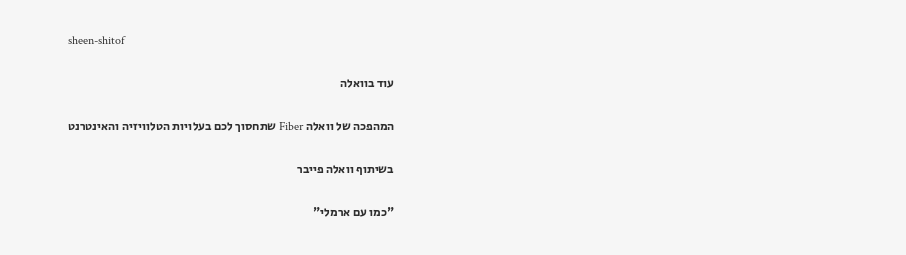sheen-shitof

עוד בוואלה

המהפכה של וואלה Fiber שתחסוך לכם בעלויות הטלוויזיה והאינטרנט

בשיתוף וואלה פייבר

"כמו עם ארמלי"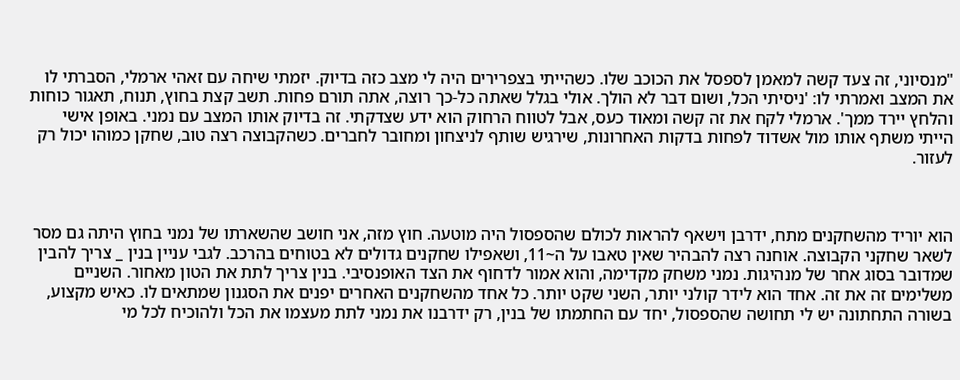"מנסיוני, זה צעד קשה למאמן לספסל את הכוכב שלו. כשהייתי בצפרירים היה לי מצב כזה בדיוק. יזמתי שיחה עם זאהי ארמלי, הסברתי לו את המצב ואמרתי לו: 'ניסיתי הכל, ושום דבר לא הולך. אולי בגלל שאתה כל-כך רוצה, אתה תורם פחות. תשב קצת בחוץ, תנוח, תאגור כוחות והלחץ יירד ממך'. ארמלי לקח את זה קשה ומאוד כעס, אבל לטווח הרחוק הוא ידע שצדקתי. זה בדיוק אותו המצב עם נמני. באופן אישי הייתי משתף אותו מול אשדוד לפחות בדקות האחרונות, שירגיש שותף לניצחון ומחובר לחברים. כשהקבוצה רצה טוב, שחקן כמוהו יכול רק לעזור.



הוא יוריד מהשחקנים מתח, ידרבן וישאף להראות לכולם שהספסול היה מוטעה. חוץ מזה, אני חושב שהשארתו של נמני בחוץ היתה גם מסר לשאר שחקני הקבוצה. אוחנה רצה להבהיר שאין טאבו על ה~11, ושאפילו שחקנים גדולים לא בטוחים בהרכב. לגבי עניין בנין _ צריך להבין שמדובר בסוג אחר של מנהיגות. נמני משחק מקדימה, והוא אמור לדחוף את הצד האופנסיבי. בנין צריך לתת את הטון מאחור. השניים משלימים זה את זה. אחד הוא לידר קולני יותר, השני שקט יותר. כל אחד מהשחקנים האחרים יפנים את הסגנון שמתאים לו. כאיש מקצוע, בשורה התחתונה יש לי תחושה שהספסול, יחד עם החתמתו של בנין, רק ידרבנו את נמני לתת מעצמו את הכל ולהוכיח לכל מי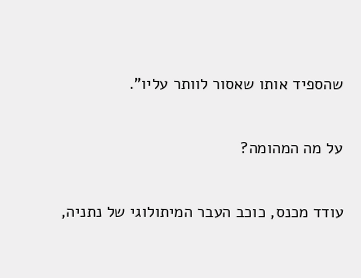שהספיד אותו שאסור לוותר עליו".

על מה המהומה?

עודד מכנס, כוכב העבר המיתולוגי של נתניה,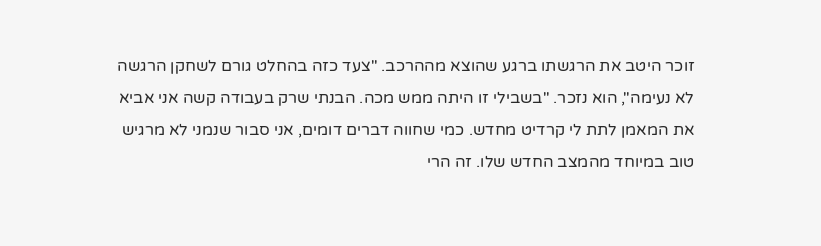זוכר היטב את הרגשתו ברגע שהוצא מההרכב. "צעד כזה בהחלט גורם לשחקן הרגשה לא נעימה", הוא נזכר. "בשבילי זו היתה ממש מכה. הבנתי שרק בעבודה קשה אני אביא את המאמן לתת לי קרדיט מחדש. כמי שחווה דברים דומים, אני סבור שנמני לא מרגיש טוב במיוחד מהמצב החדש שלו. זה הרי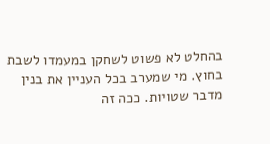בהחלט לא פשוט לשחקן במעמדו לשבת בחוץ. מי שמערב בכל העניין את בנין מדבר שטויות. ככה זה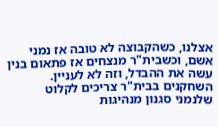אצלנו, כשהקבוצה לא טובה אז נמני אשם, וכשבית"ר מנצחים אז פתאום בנין עשה את ההבדל, וזה לא לעניין. השחקנים בבית"ר צריכים לקלוט שלנמני סגנון מנהיגות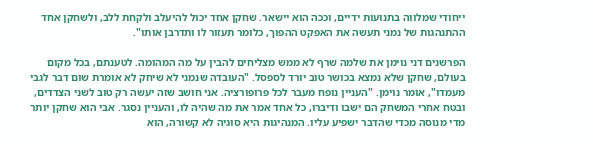ייחודי שמלווה בתנועות ידיים, וככה הוא יישאר. שחקן אחד יכול להיעלב ולקחת ללב, ולשחקן אחד ההתנהגות של נמני תעשה את האפקט ההפוך, כלומר תעזור לו ותדרבן אותו".

הפרשנים דני נוימן את שלמה שרף לא ממש מצליחים להבין על מה המהומה. לטענתם, בכל מקום בעולם, שחקן שלא נמצא בכושר טוב יורד לספסל. "העובדה שנמני לא שיחק לא אומרת שום דבר לגבי מעמדו", אומר נוימן. "העניין נופח מעבר לכל פרופורציה. אני חושב שזה יעשה רק טוב לשני הצדדים, ובטח אחרי המשחק הם ישבו ודיברו, כל אחד אמר את מה שהיה לו, והעניין נסגר. אבי הוא שחקן יותר מדי מנוסה מכדי שהדבר ישפיע עליו. המנהיגות היא סוגיה לא קשורה, הוא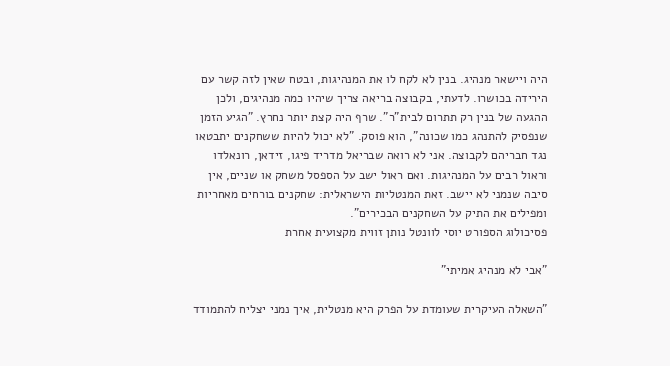היה ויישאר מנהיג. בנין לא לקח לו את המנהיגות, ובטח שאין לזה קשר עם הירידה בכושרו. לדעתי, בקבוצה בריאה צריך שיהיו כמה מנהיגים, ולכן ההגעה של בנין רק תתרום לבית"ר". שרף היה קצת יותר נחרץ. "הגיע הזמן שנפסיק להתנהג כמו שכונה", הוא פוסק. "לא יכול להיות ששחקנים יתבטאו נגד חבריהם לקבוצה. אני לא רואה שבריאל מדריד פיגו, זידאן, רונאלדו וראול רבים על המנהיגות. ואם ראול ישב על הספסל משחק או שניים, אין סיבה שנמני לא יישב. זאת המנטליות הישראלית: שחקנים בורחים מאחריות ומפילים את התיק על השחקנים הבכירים".
פסיכולוג הספורט יוסי לוונטל נותן זווית מקצועית אחרת

"אבי לא מנהיג אמיתי"

"השאלה העיקרית שעומדת על הפרק היא מנטלית, איך נמני יצליח להתמודד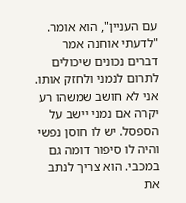עם העניין", הוא אומר. "לדעתי אוחנה אמר דברים נכונים שיכולים לתרום לנמני ולחזק אותו. אני לא חושב שמשהו רע יקרה אם נמני יישב על הספסל. יש לו חוסן נפשי והיה לו סיפור דומה גם במכבי. הוא צריך לנתב את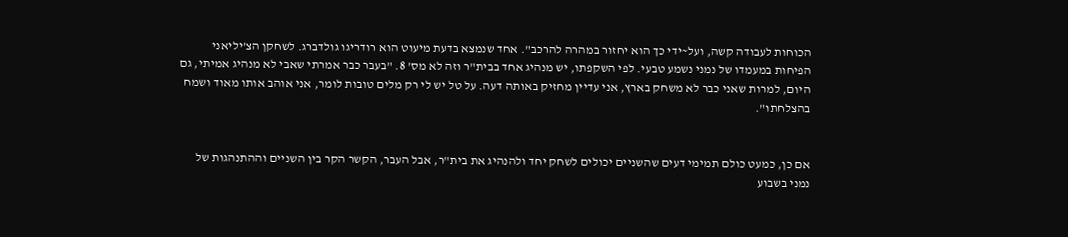הכוחות לעבודה קשה, ועל~ידי כך הוא יחזור במהרה להרכב". אחד שנמצא בדעת מיעוט הוא רודריגו גולדברג. לשחקן הצ'יליאני הפיחות במעמדו של נמני נשמע טבעי. לפי השקפתו, יש מנהיג אחד בבית"ר וזה לא מס' 8. "בעבר כבר אמרתי שאבי לא מנהיג אמיתי, גם היום, למרות שאני כבר לא משחק בארץ, אני עדיין מחזיק באותה דעה. על טל יש לי רק מלים טובות לומר, אני אוהב אותו מאוד ושמח בהצלחתו".


אם כן, כמעט כולם תמימי דעים שהשניים יכולים לשחק יחד ולהנהיג את בית"ר, אבל העבר, הקשר הקר בין השניים וההתנהגות של נמני בשבוע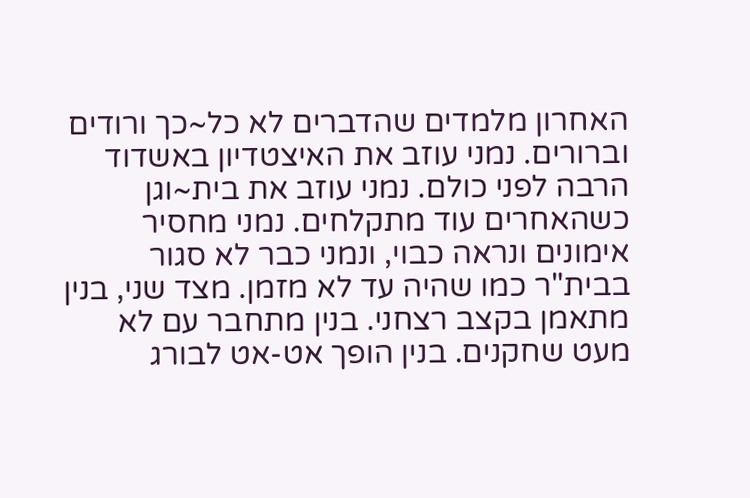האחרון מלמדים שהדברים לא כל~כך ורודים וברורים. נמני עוזב את האיצטדיון באשדוד הרבה לפני כולם. נמני עוזב את בית~וגן כשהאחרים עוד מתקלחים. נמני מחסיר אימונים ונראה כבוי, ונמני כבר לא סגור בבית"ר כמו שהיה עד לא מזמן. מצד שני, בנין מתאמן בקצב רצחני. בנין מתחבר עם לא מעט שחקנים. בנין הופך אט-אט לבורג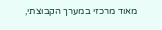מאוד מרכזי במערך הקבוצתי,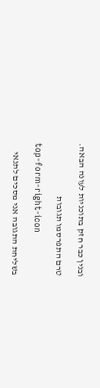ובנין כבר חזק בתוכניות לעונה הבאה.

טרם התפרסמו תגובות

top-form-right-icon

בשליחת התגובה אני מסכים לתנאי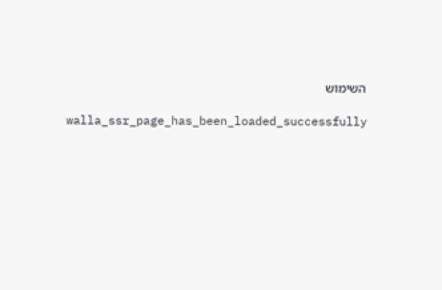השימוש

    walla_ssr_page_has_been_loaded_successfully